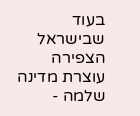בעוד שבישראל הצפירה עוצרת מדינה שלמה -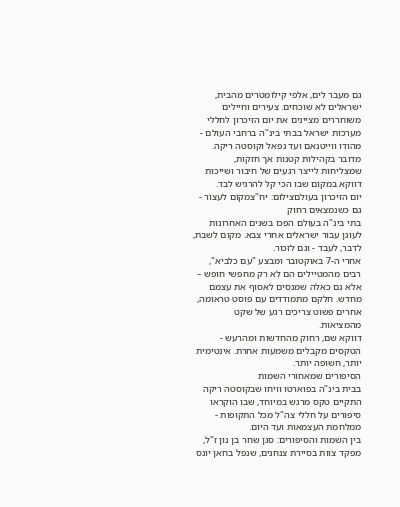גם מעבר לים, אלפי קילומטרים מהבית, ישראלים לא שוכחים. צעירים וחיילים משוחררים מציינים את יום הזיכרון לחללי מערכות ישראל בבתי בינ"ה ברחבי העולם - מהודו ווייטנאם ועד נפאל וקוסטה ריקה.
מדובר בקהילות קטנות אך חזקות, שמצליחות לייצר רגעים של חיבור ושייכות דווקא במקום שבו הכי קל להרגיש לבד.
יום הזיכרון בעולםצילום: יח"צמקום לעצור - גם כשנמצאים רחוק
בתי בינ"ה בעולם הפכו בשנים האחרונות לעוגן עבור ישראלים אחרי צבא. מקום לשבת, לדבר, לעבד - וגם לזכור.
אחרי ה-7 באוקטובר ומבצע "עם כלביא", רבים מהמטיילים הם לא רק מחפשי חופש – אלא גם כאלה שמנסים לאסוף את עצמם מחדש. חלקם מתמודדים עם פוסט טראומה, אחרים פשוט צריכים רגע של שקט מהמציאות.
דווקא שם, רחוק מהחדשות ומהרעש - הטקסים מקבלים משמעות אחרת. אינטימית יותר, חשופה יותר.
הסיפורים שמאחורי השמות
בבית בינ"ה בפוארטו וויחו שבקוסטה ריקה התקיים טקס מרגש במיוחד, שבו הוקראו סיפורים על חללי צה"ל מכל התקופות - ממלחמת העצמאות ועד היום.
בין השמות והסיפורים: סגן שחר בן נון ז"ל, מפקד צוות בסיירת צנחנים, שנפל בחאן יונס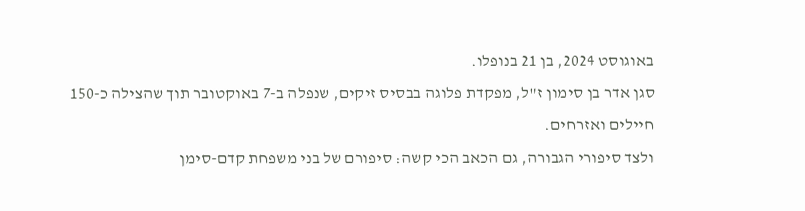באוגוסט 2024, בן 21 בנופלו.
סגן אדר בן סימון ז"ל, מפקדת פלוגה בבסיס זיקים, שנפלה ב-7 באוקטובר תוך שהצילה כ-150 חיילים ואזרחים.
ולצד סיפורי הגבורה, גם הכאב הכי קשה: סיפורם של בני משפחת קדם-סימן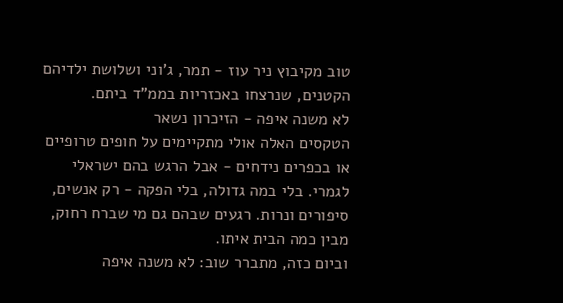טוב מקיבוץ ניר עוז - תמר, ג'וני ושלושת ילדיהם הקטנים, שנרצחו באכזריות בממ"ד ביתם.
לא משנה איפה - הזיכרון נשאר
הטקסים האלה אולי מתקיימים על חופים טרופיים או בכפרים נידחים - אבל הרגש בהם ישראלי לגמרי. בלי במה גדולה, בלי הפקה - רק אנשים, סיפורים ונרות. רגעים שבהם גם מי שברח רחוק, מבין כמה הבית איתו.
וביום כזה, מתברר שוב: לא משנה איפה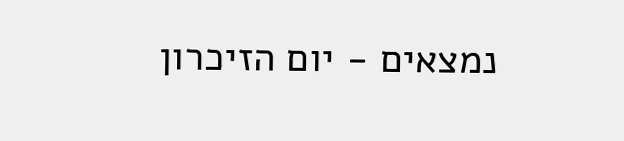נמצאים - יום הזיכרון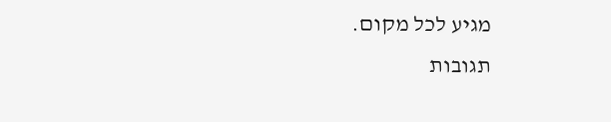מגיע לכל מקום.
תגובות